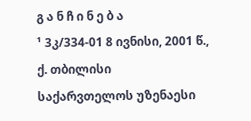გ ა ნ ჩ ი ნ ე ბ ა
¹ 3კ/334-01 8 ივნისი, 2001 წ., ქ. თბილისი
საქარვთელოს უზენაესი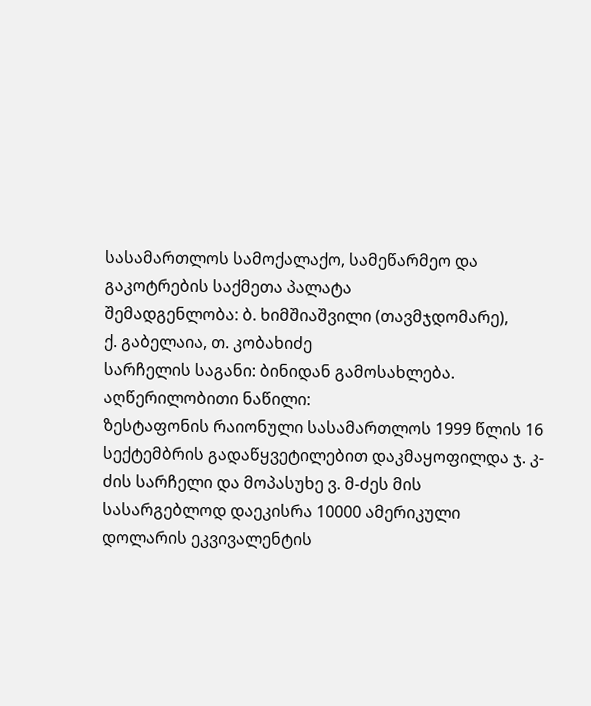სასამართლოს სამოქალაქო, სამეწარმეო და გაკოტრების საქმეთა პალატა
შემადგენლობა: ბ. ხიმშიაშვილი (თავმჯდომარე),
ქ. გაბელაია, თ. კობახიძე
სარჩელის საგანი: ბინიდან გამოსახლება.
აღწერილობითი ნაწილი:
ზესტაფონის რაიონული სასამართლოს 1999 წლის 16 სექტემბრის გადაწყვეტილებით დაკმაყოფილდა ჯ. კ-ძის სარჩელი და მოპასუხე ვ. მ-ძეს მის სასარგებლოდ დაეკისრა 10000 ამერიკული დოლარის ეკვივალენტის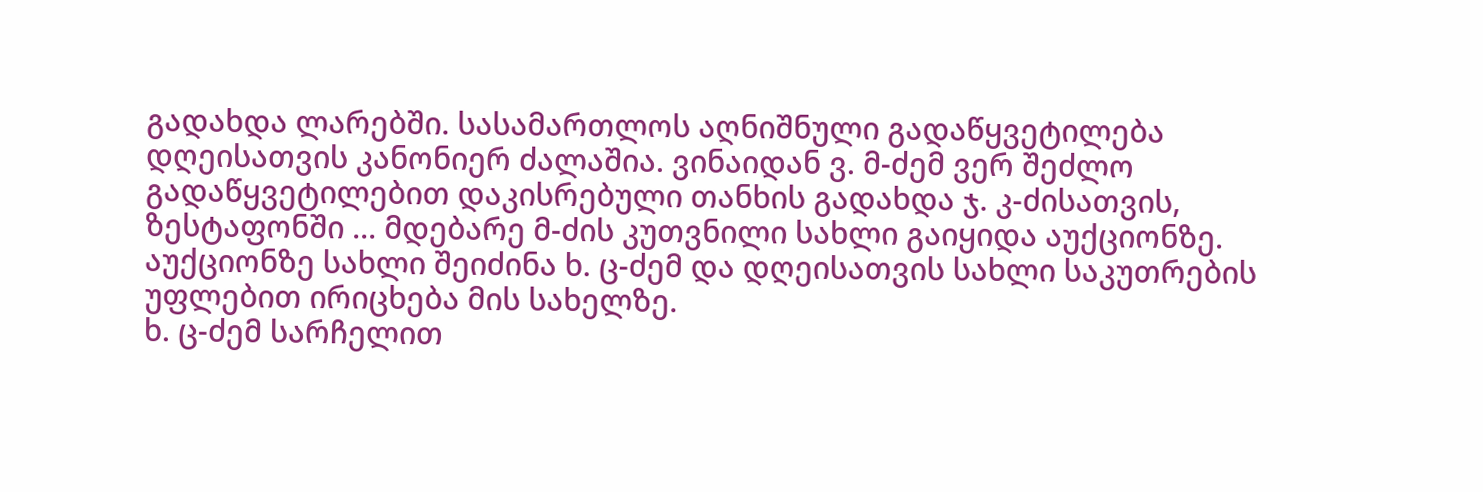გადახდა ლარებში. სასამართლოს აღნიშნული გადაწყვეტილება დღეისათვის კანონიერ ძალაშია. ვინაიდან ვ. მ-ძემ ვერ შეძლო გადაწყვეტილებით დაკისრებული თანხის გადახდა ჯ. კ-ძისათვის, ზესტაფონში ... მდებარე მ-ძის კუთვნილი სახლი გაიყიდა აუქციონზე. აუქციონზე სახლი შეიძინა ხ. ც-ძემ და დღეისათვის სახლი საკუთრების უფლებით ირიცხება მის სახელზე.
ხ. ც-ძემ სარჩელით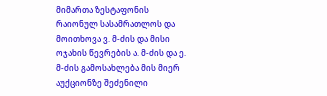მიმართა ზესტაფონის რაიონულ სასამრათლოს და მოითხოვა ვ. მ-ძის და მისი ოჯახის წევრების ა. მ-ძის და ე. მ-ძის გამოსახლება მის მიერ აუქციონზე შეძენილი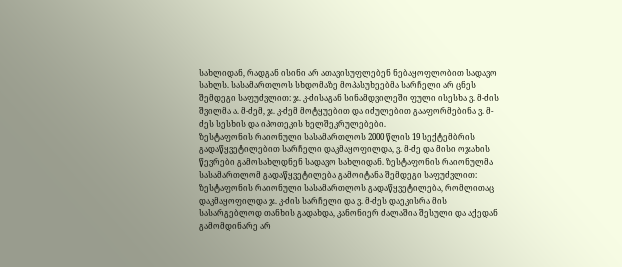სახლიდან, რადგან ისინი არ ათავისუფლებენ ნებაყოფლობით სადავო სახლს. სასამართლოს სხდომაზე მოპასუხეებმა სარჩელი არ ცნეს შემდეგი საფუძვლით: ჯ. კ-ძისაგან სინამდვილეში ფული ისესხა ვ. მ-ძის შვილმა ა. მ-ძემ, ჯ. კ-ძემ მოტყუებით და იძულებით გააფორმებინა ვ. მ-ძეს სესხის და იპოთეკის ხელშეკრულებები.
ზესტაფონის რაიონული სასამართლოს 2000 წლის 19 სექტემბრის გადაწყვეტილებით სარჩელი დაკმაყოფილდა, ვ. მ-ძე და მისი ოჯახის წევრები გამოსახლდნენ სადავო სახლიდან. ზესტაფონის რაიონულმა სასამართლომ გადაწყვეტილება გამოიტანა შემდეგი საფუძვლით: ზესტაფონის რაიონული სასამართლოს გადაწყვეტილება, რომლითაც დაკმაყოფილდა ჯ. კ-ძის სარჩელი და ვ. მ-ძეს დაეკისრა მის სასარგებლოდ თანხის გადახდა, კანონიერ ძალაშია შესული და აქედან გამომდინარე არ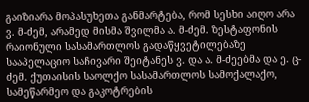გაიზიარა მოპასუხეთა განმარტება, რომ სესხი აიღო არა ვ. მ-ძემ, არამედ მისმა შვილმა ა. მ-ძემ. ზესტაფონის რაიონული სასამართლოს გადაწყვეტილებაზე სააპელაციო საჩივარი შეიტანეს ვ. და ა. მ-ძეებმა და ე. ც-ძემ. ქუთაისის საოლქო სასამართლოს სამოქალაქო, სამეწარმეო და გაკოტრების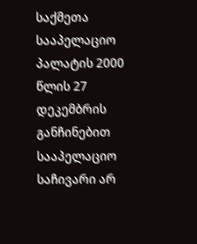საქმეთა სააპელაციო პალატის 2000 წლის 27 დეკემბრის განჩინებით სააპელაციო საჩივარი არ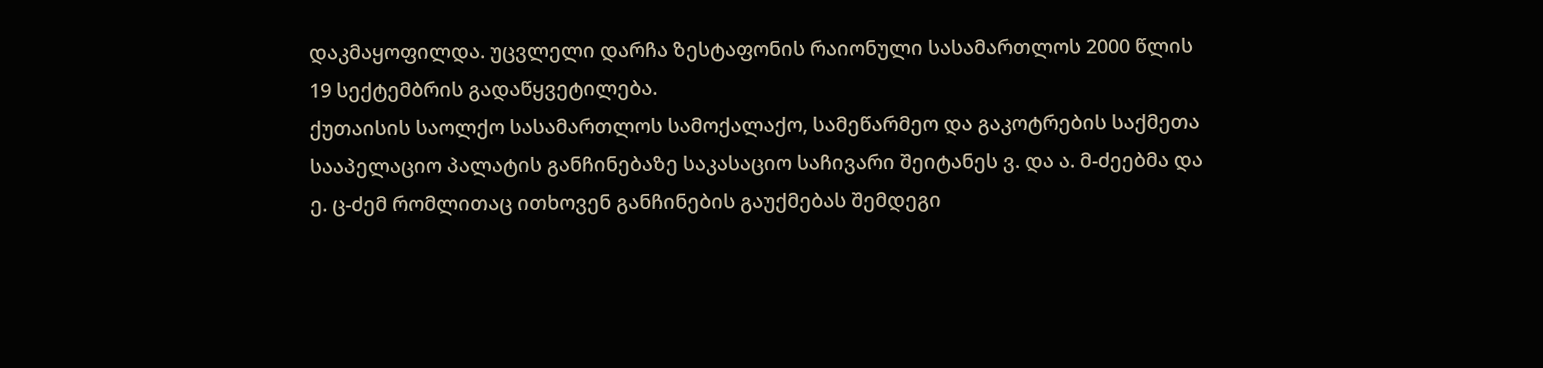დაკმაყოფილდა. უცვლელი დარჩა ზესტაფონის რაიონული სასამართლოს 2000 წლის 19 სექტემბრის გადაწყვეტილება.
ქუთაისის საოლქო სასამართლოს სამოქალაქო, სამეწარმეო და გაკოტრების საქმეთა სააპელაციო პალატის განჩინებაზე საკასაციო საჩივარი შეიტანეს ვ. და ა. მ-ძეებმა და ე. ც-ძემ რომლითაც ითხოვენ განჩინების გაუქმებას შემდეგი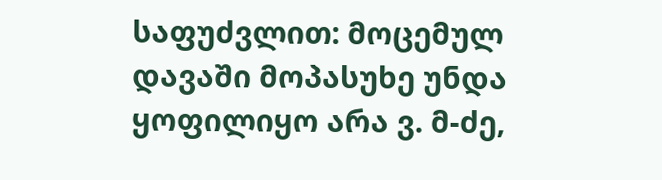საფუძვლით: მოცემულ დავაში მოპასუხე უნდა ყოფილიყო არა ვ. მ-ძე,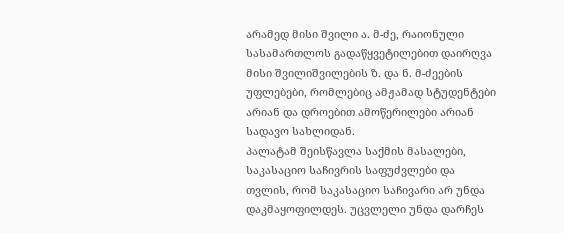არამედ მისი შვილი ა. მ-ძე, რაიონული სასამართლოს გადაწყვეტილებით დაირღვა მისი შვილიშვილების ზ. და ნ. მ-ძეების უფლებები, რომლებიც ამჟამად სტუდენტები არიან და დროებით ამოწერილები არიან სადავო სახლიდან.
პალატამ შეისწავლა საქმის მასალები, საკასაციო საჩივრის საფუძვლები და თვლის, რომ საკასაციო საჩივარი არ უნდა დაკმაყოფილდეს. უცვლელი უნდა დარჩეს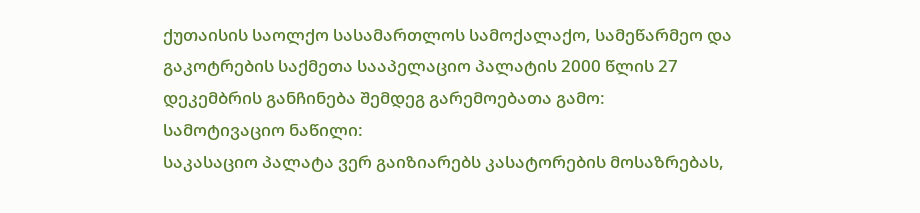ქუთაისის საოლქო სასამართლოს სამოქალაქო, სამეწარმეო და გაკოტრების საქმეთა სააპელაციო პალატის 2000 წლის 27 დეკემბრის განჩინება შემდეგ გარემოებათა გამო:
სამოტივაციო ნაწილი:
საკასაციო პალატა ვერ გაიზიარებს კასატორების მოსაზრებას,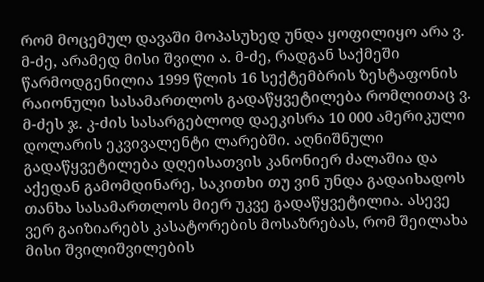რომ მოცემულ დავაში მოპასუხედ უნდა ყოფილიყო არა ვ. მ-ძე, არამედ მისი შვილი ა. მ-ძე, რადგან საქმეში წარმოდგენილია 1999 წლის 16 სექტემბრის ზესტაფონის რაიონული სასამართლოს გადაწყვეტილება რომლითაც ვ. მ-ძეს ჯ. კ-ძის სასარგებლოდ დაეკისრა 10 000 ამერიკული დოლარის ეკვივალენტი ლარებში. აღნიშნული გადაწყვეტილება დღეისათვის კანონიერ ძალაშია და აქედან გამომდინარე, საკითხი თუ ვინ უნდა გადაიხადოს თანხა სასამართლოს მიერ უკვე გადაწყვეტილია. ასევე ვერ გაიზიარებს კასატორების მოსაზრებას, რომ შეილახა მისი შვილიშვილების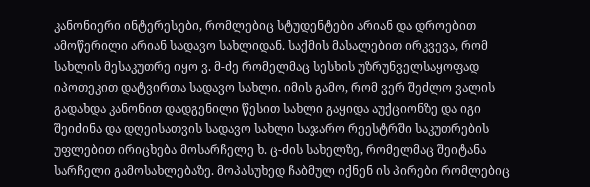კანონიერი ინტერესები, რომლებიც სტუდენტები არიან და დროებით ამოწერილი არიან სადავო სახლიდან. საქმის მასალებით ირკვევა, რომ სახლის მესაკუთრე იყო ვ. მ-ძე რომელმაც სესხის უზრუნველსაყოფად იპოთეკით დატვირთა სადავო სახლი. იმის გამო, რომ ვერ შეძლო ვალის გადახდა კანონით დადგენილი წესით სახლი გაყიდა აუქციონზე და იგი შეიძინა და დღეისათვის სადავო სახლი საჯარო რეესტრში საკუთრების უფლებით ირიცხება მოსარჩელე ხ. ც-ძის სახელზე, რომელმაც შეიტანა სარჩელი გამოსახლებაზე. მოპასუხედ ჩაბმულ იქნენ ის პირები რომლებიც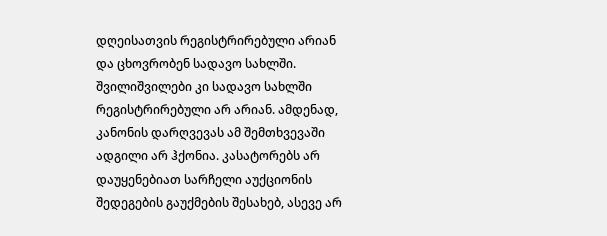დღეისათვის რეგისტრირებული არიან და ცხოვრობენ სადავო სახლში. შვილიშვილები კი სადავო სახლში რეგისტრირებული არ არიან. ამდენად, კანონის დარღვევას ამ შემთხვევაში ადგილი არ ჰქონია. კასატორებს არ დაუყენებიათ სარჩელი აუქციონის შედეგების გაუქმების შესახებ, ასევე არ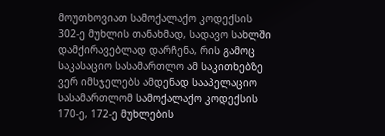მოუთხოვიათ სამოქალაქო კოდექსის 302-ე მუხლის თანახმად, სადავო სახლში დამქირავებლად დარჩენა, რის გამოც საკასაციო სასამართლო ამ საკითხებზე ვერ იმსჯელებს ამდენად სააპელაციო სასამართლომ სამოქალაქო კოდექსის 170-ე, 172-ე მუხლების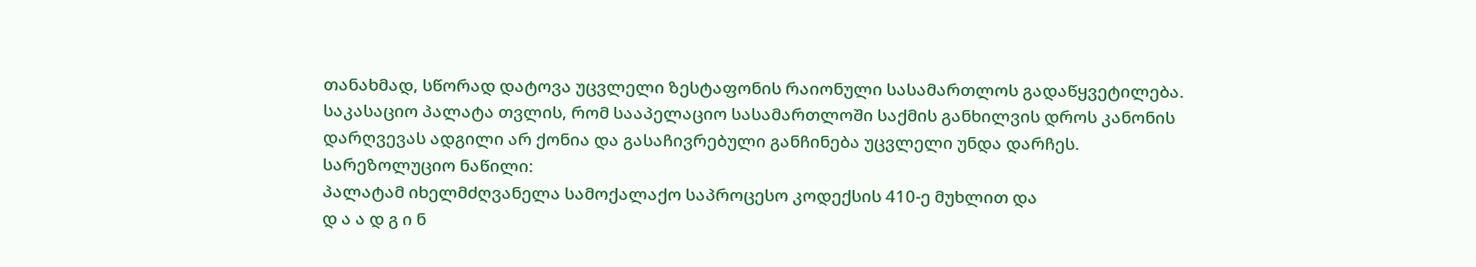თანახმად, სწორად დატოვა უცვლელი ზესტაფონის რაიონული სასამართლოს გადაწყვეტილება.
საკასაციო პალატა თვლის, რომ სააპელაციო სასამართლოში საქმის განხილვის დროს კანონის დარღვევას ადგილი არ ქონია და გასაჩივრებული განჩინება უცვლელი უნდა დარჩეს.
სარეზოლუციო ნაწილი:
პალატამ იხელმძღვანელა სამოქალაქო საპროცესო კოდექსის 410-ე მუხლით და
დ ა ა დ გ ი ნ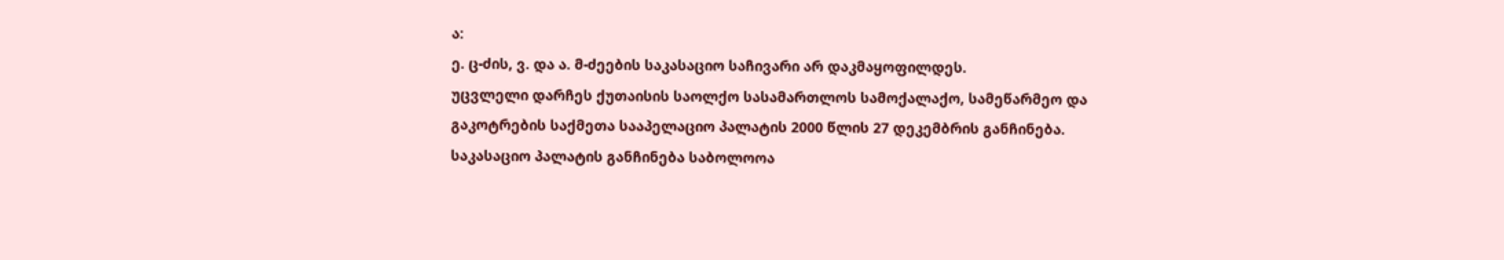ა:
ე. ც-ძის, ვ. და ა. მ-ძეების საკასაციო საჩივარი არ დაკმაყოფილდეს.
უცვლელი დარჩეს ქუთაისის საოლქო სასამართლოს სამოქალაქო, სამეწარმეო და გაკოტრების საქმეთა სააპელაციო პალატის 2000 წლის 27 დეკემბრის განჩინება.
საკასაციო პალატის განჩინება საბოლოოა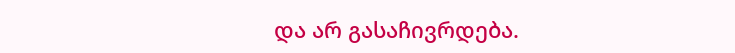და არ გასაჩივრდება.